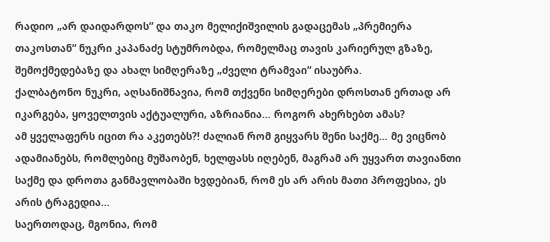რადიო „არ დაიდარდოს“ და თაკო მელიქიშვილის გადაცემას „პრემიერა თაკოსთან“ ნუკრი კაპანაძე სტუმრობდა, რომელმაც თავის კარიერულ გზაზე, შემოქმედებაზე და ახალ სიმღერაზე „ძველი ტრამვაი“ ისაუბრა.
ქალბატონო ნუკრი, აღსანიშნავია, რომ თქვენი სიმღერები დროსთან ერთად არ იკარგება, ყოველთვის აქტუალური, აზრიანია… როგორ ახერხებთ ამას?
ამ ყველაფერს იცით რა აკეთებს?! ძალიან რომ გიყვარს შენი საქმე… მე ვიცნობ ადამიანებს, რომლებიც მუშაობენ, ხელფასს იღებენ, მაგრამ არ უყვართ თავიანთი საქმე და დროთა განმავლობაში ხვდებიან, რომ ეს არ არის მათი პროფესია, ეს არის ტრაგედია…
საერთოდაც, მგონია, რომ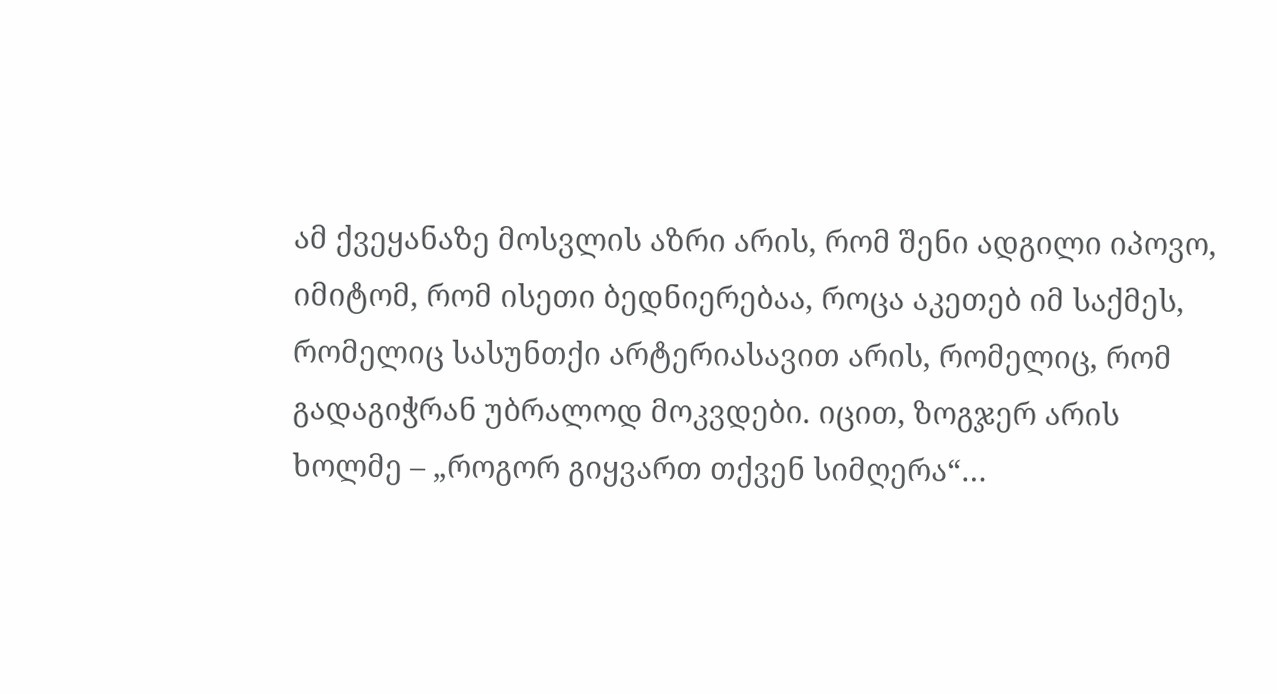ამ ქვეყანაზე მოსვლის აზრი არის, რომ შენი ადგილი იპოვო, იმიტომ, რომ ისეთი ბედნიერებაა, როცა აკეთებ იმ საქმეს, რომელიც სასუნთქი არტერიასავით არის, რომელიც, რომ გადაგიჭრან უბრალოდ მოკვდები. იცით, ზოგჯერ არის ხოლმე – „როგორ გიყვართ თქვენ სიმღერა“…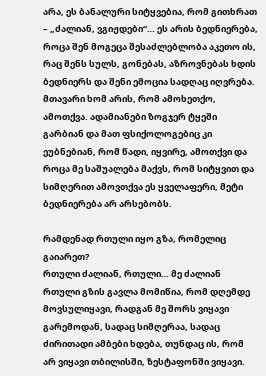არა, ეს ბანალური სიტყვებია, რომ გითხრათ – „ძალიან, ვგიჟდები“… ეს არის ბედნიერება, როცა შენ მოგეცა შესაძლებლობა აკეთო ის, რაც შენს სულს, გონებას, აზროვნებას ხდის ბედნიერს და შენი ემოცია სადღაც იღვრება. მთავარი ხომ არის, რომ ამოხეთქო, ამოთქვა. ადამიანები ზოგჯერ ტყეში გარბიან და მათ ფსიქოლოგებიც კი ეუბნებიან, რომ წადი, იყვირე, ამოთქვი და როცა მე საშუალება მაქვს, რომ სიტყვით და სიმღერით ამოვთქვა ეს ყველაფერი, მეტი ბედნიერება არ არსებობს.

რამდენად რთული იყო გზა, რომელიც გაიარეთ?
რთული ძალიან, რთული… მე ძალიან რთული გზის გავლა მომიწია, რომ დღემდე მოვსულიყავი, რადგან მე შორს ვიყავი გარემოდან, სადაც სიმღერაა, სადაც ძირითადი ამბები ხდება, თუნდაც ის, რომ არ ვიყავი თბილისში, ზესტაფონში ვიყავი.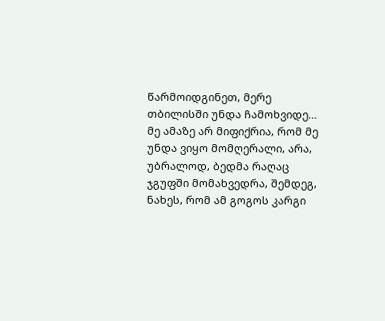წარმოიდგინეთ, მერე თბილისში უნდა ჩამოხვიდე…
მე ამაზე არ მიფიქრია, რომ მე უნდა ვიყო მომღერალი, არა, უბრალოდ, ბედმა რაღაც ჯგუფში მომახვედრა, შემდეგ, ნახეს, რომ ამ გოგოს კარგი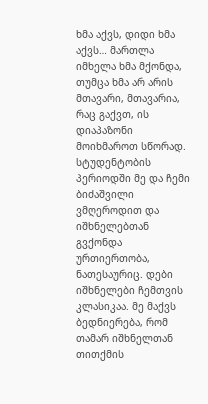ხმა აქვს, დიდი ხმა აქვს… მართლა იმხელა ხმა მქონდა, თუმცა ხმა არ არის მთავარი, მთავარია, რაც გაქვთ, ის დიაპაზონი მოიხმაროთ სწორად.
სტუდენტობის პერიოდში მე და ჩემი ბიძაშვილი ვმღეროდით და იშხნელებთან გვქონდა ურთიერთობა, ნათესაურიც. დები იშხნელები ჩემთვის კლასიკაა. მე მაქვს ბედნიერება, რომ თამარ იშხნელთან თითქმის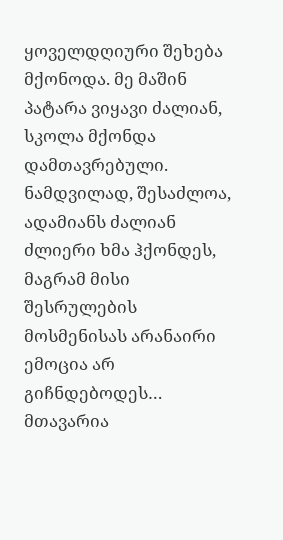ყოველდღიური შეხება მქონოდა. მე მაშინ პატარა ვიყავი ძალიან, სკოლა მქონდა დამთავრებული.
ნამდვილად, შესაძლოა, ადამიანს ძალიან ძლიერი ხმა ჰქონდეს, მაგრამ მისი შესრულების მოსმენისას არანაირი ემოცია არ გიჩნდებოდეს…
მთავარია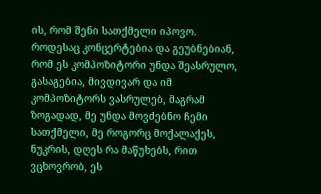ის, რომ შენი სათქმელი იპოვო. როდესაც კონცერტებია და გეუბნებიან, რომ ეს კომპოზიტორი უნდა შეასრულო, გასაგებია, მივდივარ და იმ კომპოზიტორს ვასრულებ, მაგრამ ზოგადად, მე უნდა მოვძებნო ჩემი სათქმელი, მე როგორც მოქალაქეს, ნუკრის, დღეს რა მაწუხებს, რით ვცხოვრობ, ეს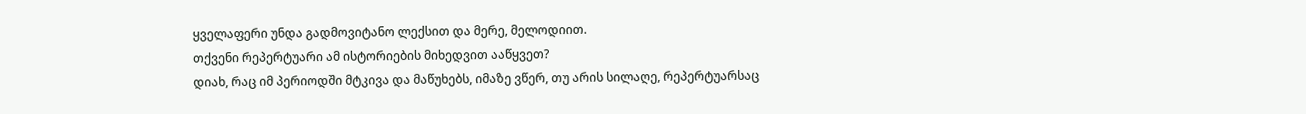ყველაფერი უნდა გადმოვიტანო ლექსით და მერე, მელოდიით.
თქვენი რეპერტუარი ამ ისტორიების მიხედვით ააწყვეთ?
დიახ, რაც იმ პერიოდში მტკივა და მაწუხებს, იმაზე ვწერ, თუ არის სილაღე, რეპერტუარსაც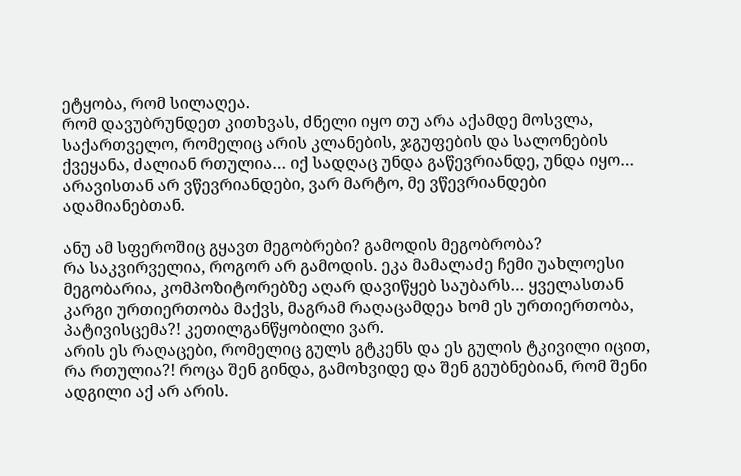ეტყობა, რომ სილაღეა.
რომ დავუბრუნდეთ კითხვას, ძნელი იყო თუ არა აქამდე მოსვლა, საქართველო, რომელიც არის კლანების, ჯგუფების და სალონების ქვეყანა, ძალიან რთულია… იქ სადღაც უნდა გაწევრიანდე, უნდა იყო… არავისთან არ ვწევრიანდები, ვარ მარტო, მე ვწევრიანდები ადამიანებთან.

ანუ ამ სფეროშიც გყავთ მეგობრები? გამოდის მეგობრობა?
რა საკვირველია, როგორ არ გამოდის. ეკა მამალაძე ჩემი უახლოესი მეგობარია, კომპოზიტორებზე აღარ დავიწყებ საუბარს… ყველასთან კარგი ურთიერთობა მაქვს, მაგრამ რაღაცამდეა ხომ ეს ურთიერთობა, პატივისცემა?! კეთილგანწყობილი ვარ.
არის ეს რაღაცები, რომელიც გულს გტკენს და ეს გულის ტკივილი იცით, რა რთულია?! როცა შენ გინდა, გამოხვიდე და შენ გეუბნებიან, რომ შენი ადგილი აქ არ არის.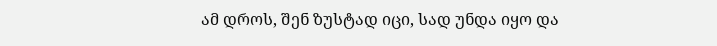ამ დროს, შენ ზუსტად იცი, სად უნდა იყო და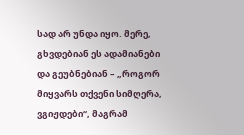სად არ უნდა იყო. მერე, გხვდებიან ეს ადამიანები და გეუბნებიან – „როგორ მიყვარს თქვენი სიმღერა, ვგიჟდები“, მაგრამ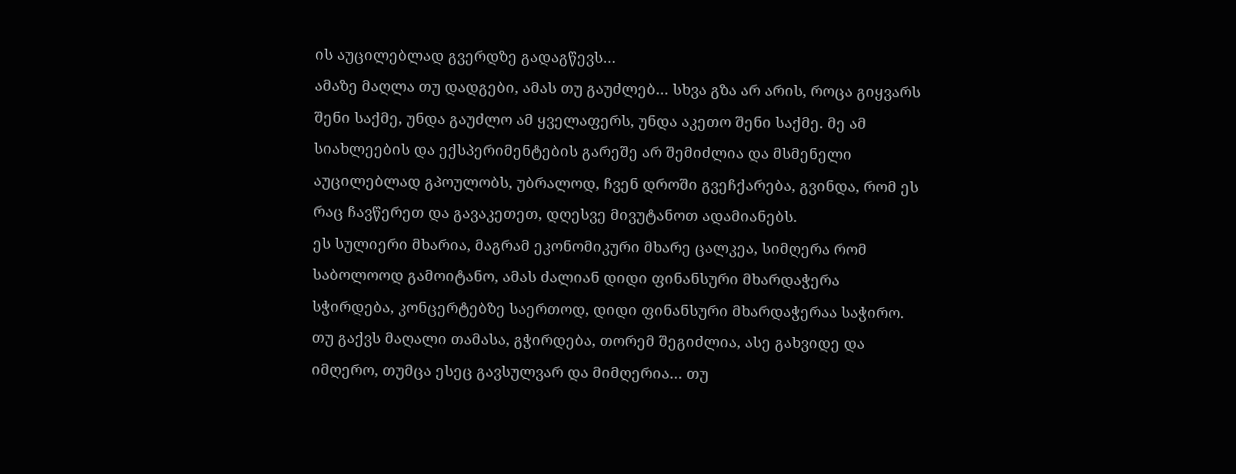ის აუცილებლად გვერდზე გადაგწევს…
ამაზე მაღლა თუ დადგები, ამას თუ გაუძლებ… სხვა გზა არ არის, როცა გიყვარს შენი საქმე, უნდა გაუძლო ამ ყველაფერს, უნდა აკეთო შენი საქმე. მე ამ სიახლეების და ექსპერიმენტების გარეშე არ შემიძლია და მსმენელი აუცილებლად გპოულობს, უბრალოდ, ჩვენ დროში გვეჩქარება, გვინდა, რომ ეს რაც ჩავწერეთ და გავაკეთეთ, დღესვე მივუტანოთ ადამიანებს.
ეს სულიერი მხარია, მაგრამ ეკონომიკური მხარე ცალკეა, სიმღერა რომ საბოლოოდ გამოიტანო, ამას ძალიან დიდი ფინანსური მხარდაჭერა სჭირდება, კონცერტებზე საერთოდ, დიდი ფინანსური მხარდაჭერაა საჭირო. თუ გაქვს მაღალი თამასა, გჭირდება, თორემ შეგიძლია, ასე გახვიდე და იმღერო, თუმცა ესეც გავსულვარ და მიმღერია… თუ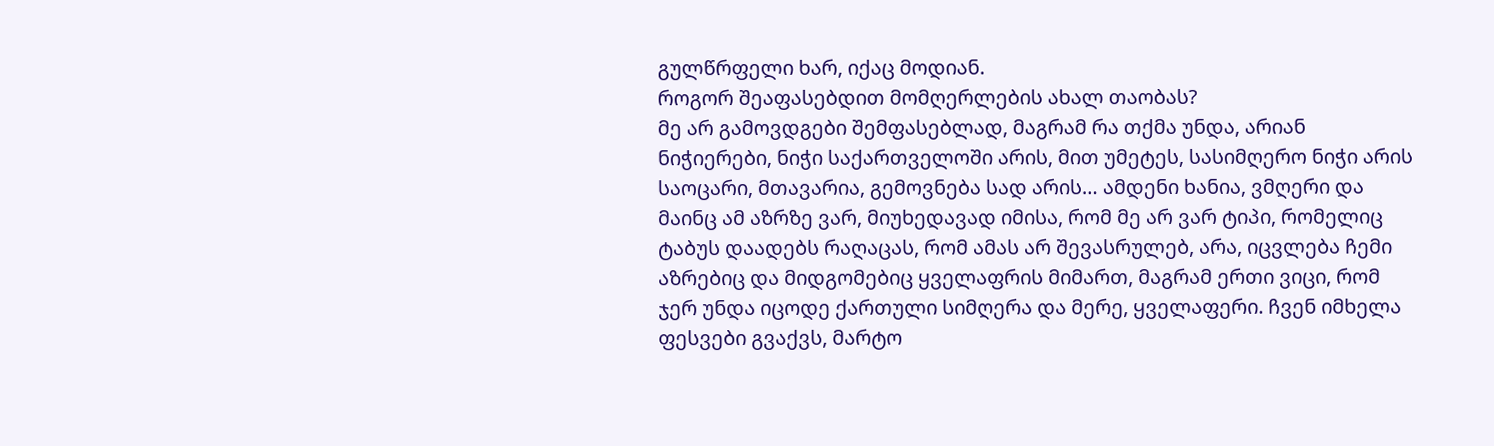გულწრფელი ხარ, იქაც მოდიან.
როგორ შეაფასებდით მომღერლების ახალ თაობას?
მე არ გამოვდგები შემფასებლად, მაგრამ რა თქმა უნდა, არიან ნიჭიერები, ნიჭი საქართველოში არის, მით უმეტეს, სასიმღერო ნიჭი არის საოცარი, მთავარია, გემოვნება სად არის… ამდენი ხანია, ვმღერი და მაინც ამ აზრზე ვარ, მიუხედავად იმისა, რომ მე არ ვარ ტიპი, რომელიც ტაბუს დაადებს რაღაცას, რომ ამას არ შევასრულებ, არა, იცვლება ჩემი აზრებიც და მიდგომებიც ყველაფრის მიმართ, მაგრამ ერთი ვიცი, რომ ჯერ უნდა იცოდე ქართული სიმღერა და მერე, ყველაფერი. ჩვენ იმხელა ფესვები გვაქვს, მარტო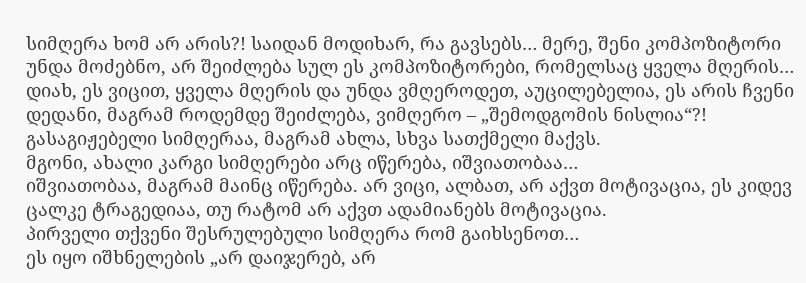სიმღერა ხომ არ არის?! საიდან მოდიხარ, რა გავსებს… მერე, შენი კომპოზიტორი უნდა მოძებნო, არ შეიძლება სულ ეს კომპოზიტორები, რომელსაც ყველა მღერის… დიახ, ეს ვიცით, ყველა მღერის და უნდა ვმღეროდეთ, აუცილებელია, ეს არის ჩვენი დედანი, მაგრამ როდემდე შეიძლება, ვიმღერო – „შემოდგომის ნისლია“?! გასაგიჟებელი სიმღერაა, მაგრამ ახლა, სხვა სათქმელი მაქვს.
მგონი, ახალი კარგი სიმღერები არც იწერება, იშვიათობაა…
იშვიათობაა, მაგრამ მაინც იწერება. არ ვიცი, ალბათ, არ აქვთ მოტივაცია, ეს კიდევ ცალკე ტრაგედიაა, თუ რატომ არ აქვთ ადამიანებს მოტივაცია.
პირველი თქვენი შესრულებული სიმღერა რომ გაიხსენოთ…
ეს იყო იშხნელების „არ დაიჯერებ, არ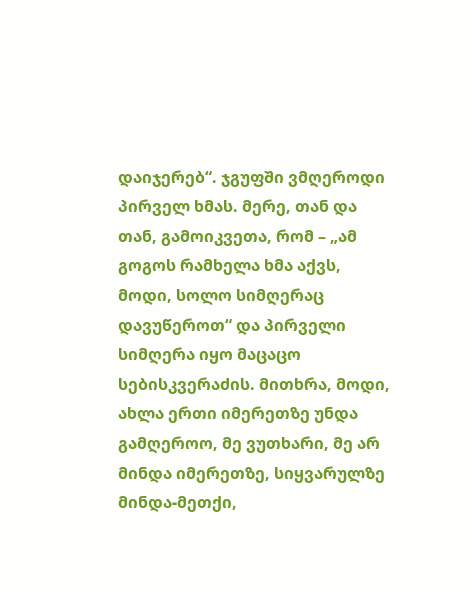დაიჯერებ“. ჯგუფში ვმღეროდი პირველ ხმას. მერე, თან და თან, გამოიკვეთა, რომ – „ამ გოგოს რამხელა ხმა აქვს, მოდი, სოლო სიმღერაც დავუწეროთ“ და პირველი სიმღერა იყო მაცაცო სებისკვერაძის. მითხრა, მოდი, ახლა ერთი იმერეთზე უნდა გამღეროო, მე ვუთხარი, მე არ მინდა იმერეთზე, სიყვარულზე მინდა-მეთქი,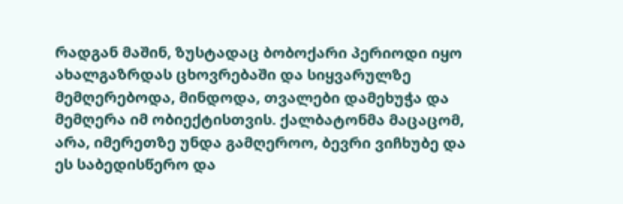რადგან მაშინ, ზუსტადაც ბობოქარი პერიოდი იყო ახალგაზრდას ცხოვრებაში და სიყვარულზე მემღერებოდა, მინდოდა, თვალები დამეხუჭა და მემღერა იმ ობიექტისთვის. ქალბატონმა მაცაცომ, არა, იმერეთზე უნდა გამღეროო, ბევრი ვიჩხუბე და ეს საბედისწერო და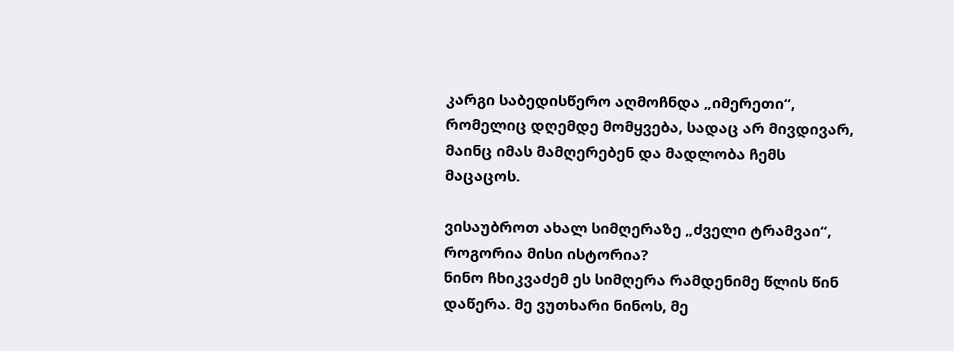კარგი საბედისწერო აღმოჩნდა „იმერეთი“, რომელიც დღემდე მომყვება, სადაც არ მივდივარ, მაინც იმას მამღერებენ და მადლობა ჩემს მაცაცოს.

ვისაუბროთ ახალ სიმღერაზე „ძველი ტრამვაი“, როგორია მისი ისტორია?
ნინო ჩხიკვაძემ ეს სიმღერა რამდენიმე წლის წინ დაწერა. მე ვუთხარი ნინოს, მე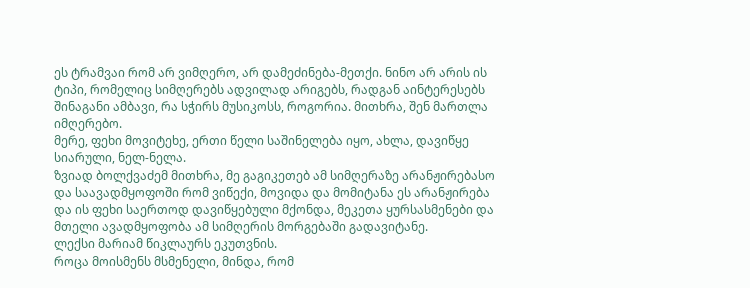ეს ტრამვაი რომ არ ვიმღერო, არ დამეძინება-მეთქი. ნინო არ არის ის ტიპი, რომელიც სიმღერებს ადვილად არიგებს, რადგან აინტერესებს შინაგანი ამბავი, რა სჭირს მუსიკოსს, როგორია. მითხრა, შენ მართლა იმღერებო.
მერე, ფეხი მოვიტეხე, ერთი წელი საშინელება იყო, ახლა, დავიწყე სიარული, ნელ-ნელა.
ზვიად ბოლქვაძემ მითხრა, მე გაგიკეთებ ამ სიმღერაზე არანჟირებასო და საავადმყოფოში რომ ვიწექი, მოვიდა და მომიტანა ეს არანჟირება და ის ფეხი საერთოდ დავიწყებული მქონდა, მეკეთა ყურსასმენები და მთელი ავადმყოფობა ამ სიმღერის მორგებაში გადავიტანე.
ლექსი მარიამ წიკლაურს ეკუთვნის.
როცა მოისმენს მსმენელი, მინდა, რომ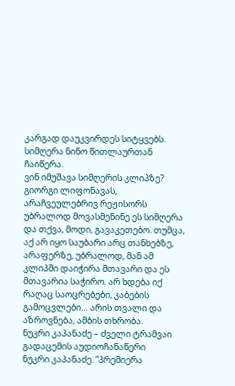კარგად დაუკვირდეს სიტყვებს.
სიმღერა ნინო წითლაურთან ჩაიწერა.
ვინ იმუშავა სიმღერის კლიპზე?
გიორგი ლიფონავას, არაჩვეულებრივ რეჟისორს უბრალოდ მოვასმენინე ეს სიმღერა და თქვა, მოდი, გავაკეთებო. თუმცა, აქ არ იყო საუბარი არც თანხებზე, არაფერზე, უბრალოდ, მან ამ კლიპში დაიჭირა მთავარი და ეს მთავარია საჭირო. არ ხდება იქ რაღაც საოცრებები, კაბების გამოცვლები… არის თვალი და აზროვნება, ამბის თხრობა.
ნუკრი კაპანაძე – ძველი ტრამვაი
გადაცემის აუდიოჩანაწერი
ნუკრი კაპანაძე. “პრემიერა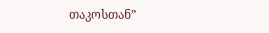თაკოსთან”